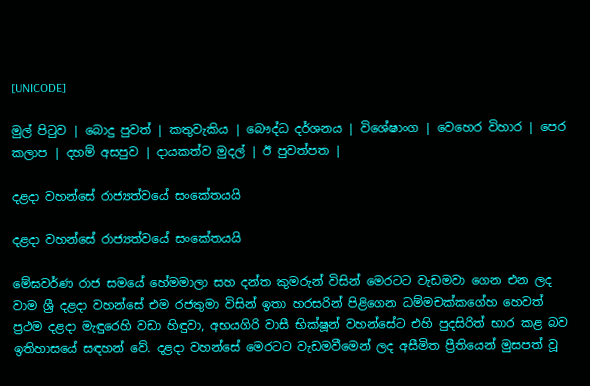[UNICODE]

මුල් පිටුව | බොදු පුවත් | කතුවැකිය | බෞද්ධ දර්ශනය | විශේෂාංග | වෙහෙර විහාර | පෙර කලාප | දහම් අසපුව | දායකත්ව මුදල් | ඊ පුවත්පත |

දළදා වහන්සේ රාජ්‍යත්වයේ සංකේතයයි

දළදා වහන්සේ රාජ්‍යත්වයේ සංකේතයයි

මේඝවර්ණ රාජ සමයේ හේමමාලා සහ දන්ත කුමරුන් විසින් මෙරටට වැඩමවා ගෙන එන ලද වාම ශ්‍රී දළදා වහන්සේ එම රජතුමා විසින් ඉතා හරසරින් පිළිගෙන ධම්මචක්කගේහ හෙවත් ප්‍රථම දළදා මැඳුරෙහි වඩා හිඳුවා, අභයගිරි වාසී භික්ෂූන් වහන්සේට එහි පුදසිරිත් භාර කළ බව ඉතිහාසයේ සඳහන් වේ. දළදා වහන්සේ මෙරටට වැඩමවීමෙන් ලද අසීමිත ප්‍රීතියෙන් මුසපත් වූ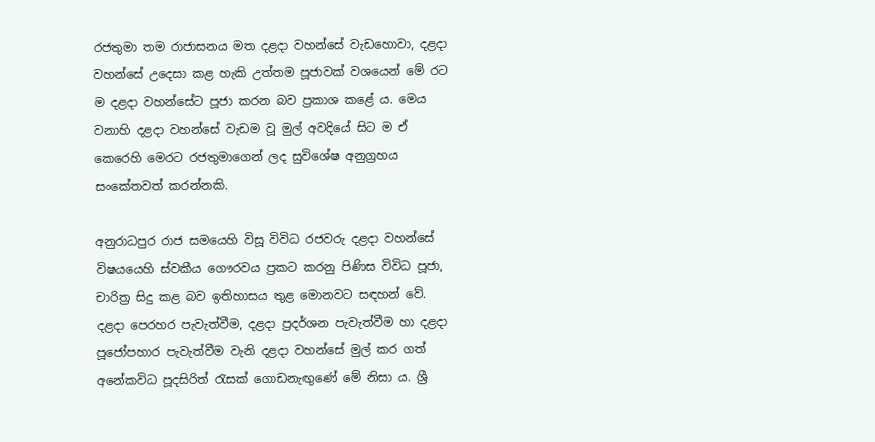රජතුමා තම රාජාසනය මත දළදා වහන්සේ වැඩහොවා, දළදා වහන්සේ උදෙසා කළ හැකි උත්තම පූජාවක් වශයෙන් මේ රට ම දළදා වහන්සේට පූජා කරන බව ප්‍රකාශ කළේ ය. මෙය වනාහි දළදා වහන්සේ වැඩම වූ මුල් අවදියේ සිට ම ඒ කෙරෙහි මෙරට රජතුමාගෙන් ලද සුවිශේෂ අනුග්‍රහය සංකේතවත් කරන්නකි.

අනුරාධපුර රාජ සමයෙහි විසූ විවිධ රජවරු දළදා වහන්සේ විෂයයෙහි ස්වකීය ගෞරවය ප්‍රකට කරනු පිණිස විවිධ පූජා, චාරිත්‍ර සිදු කළ බව ඉතිහාසය තුළ මොනවට සඳහන් වේ. දළදා පෙරහර පැවැත්වීම, දළදා ප්‍රදර්ශන පැවැත්වීම හා දළදා පූජෝපහාර පැවැත්වීම වැනි දළදා වහන්සේ මුල් කර ගත් අනේකවිධ පූදසිරිත් රැසක් ගොඩනැඟුණේ මේ නිසා ය. ශ්‍රී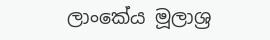ලාංකේය මූලාශ්‍ර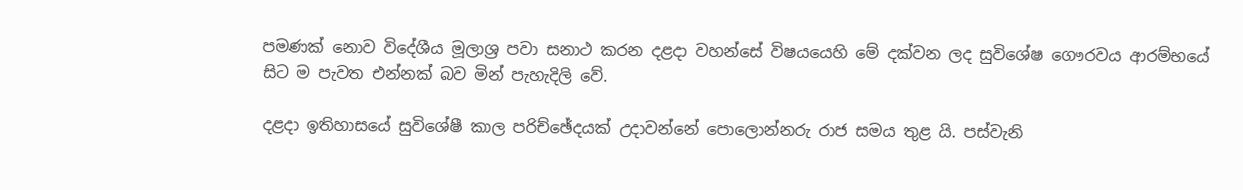පමණක් නොව විදේශීය මූලාශ්‍ර පවා සනාථ කරන දළදා වහන්සේ විෂයයෙහි මේ දක්වන ලද සුවිශේෂ ගෞරවය ආරම්භයේ සිට ම පැවත එන්නක් බව මින් පැහැදිලි වේ.

දළදා ඉතිහාසයේ සුවිශේෂී කාල පරිච්ඡේදයක් උදාවන්නේ පොලොන්නරු රාජ සමය තුළ යි. පස්වැනි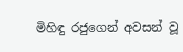මිහිඳු රජුගෙන් අවසන් වූ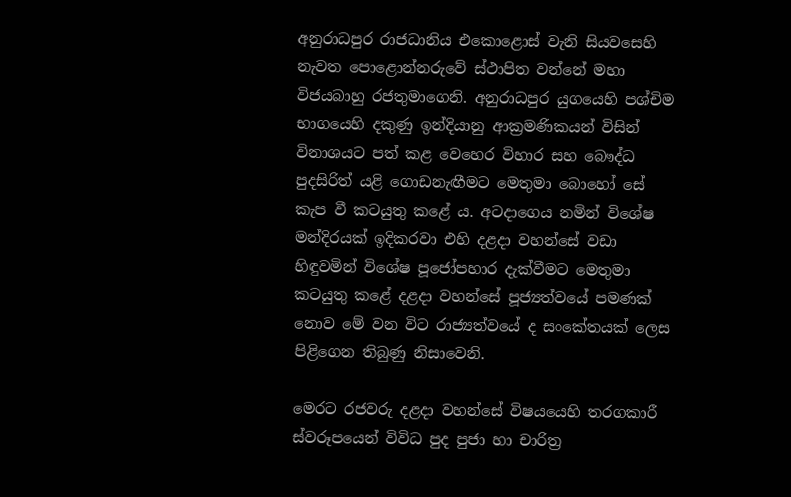අනුරාධපුර රාජධානිය එකොළොස් වැනි සියවසෙහි නැවත පොළොන්නරුවේ ස්ථාපිත වන්නේ මහා විජයබාහු රජතුමාගෙනි. අනුරාධපුර යුගයෙහි පශ්චිම භාගයෙහි දකුණු ඉන්දියානු ආක්‍රමණිකයන් විසින් විනාශයට පත් කළ වෙහෙර විහාර සහ බෞද්ධ පුදසිරිත් යළි ගොඩනැඟීමට මෙතුමා බොහෝ සේ කැප වී කටයුතු කළේ ය. අටදාගෙය නමින් විශේෂ මන්දිරයක් ඉදිකරවා එහි දළදා වහන්සේ වඩා හිඳුවමින් විශේෂ පූජෝපහාර දැක්වීමට මෙතුමා කටයුතු කළේ දළදා වහන්සේ පූජ්‍යත්වයේ පමණක් නොව මේ වන විට රාජ්‍යත්වයේ ද සංකේතයක් ලෙස පිළිගෙන තිබුණු නිසාවෙනි.

මෙරට රජවරු දළදා වහන්සේ විෂයයෙහි තරගකාරී ස්වරූපයෙන් විවිධ පුද පුජා හා චාරිත්‍ර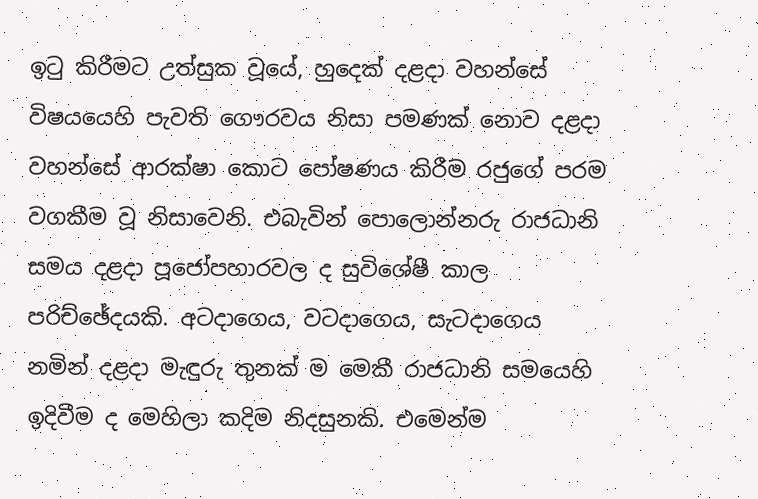ඉටු කිරීමට උත්සුක වූයේ, හුදෙක් දළදා වහන්සේ විෂයයෙහි පැවති ගෞරවය නිසා පමණක් නොව දළදා වහන්සේ ආරක්ෂා කොට පෝෂණය කිරීම රජුගේ පරම වගකීම වූ නිසාවෙනි. එබැවින් පොලොන්නරු රාජධානි සමය දළදා පූජෝපහාරවල ද සුවිශේෂී කාල පරිච්ඡේදයකි. අටදාගෙය, වටදාගෙය, සැටදාගෙය නමින් දළදා මැඳුරු තුනක් ම මෙකී රාජධානි සමයෙහි ඉදිවීම ද මෙහිලා කදිම නිදසුනකි. එමෙන්ම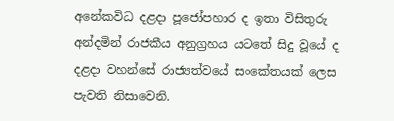අනේකවිධ දළදා පූජෝපහාර ද ඉතා විසිතුරු අන්දමින් රාජකීය අනුග්‍රහය යටතේ සිදු වූයේ ද දළදා වහන්සේ රාජ්‍යත්වයේ සංකේතයක් ලෙස පැවති නිසාවෙනි.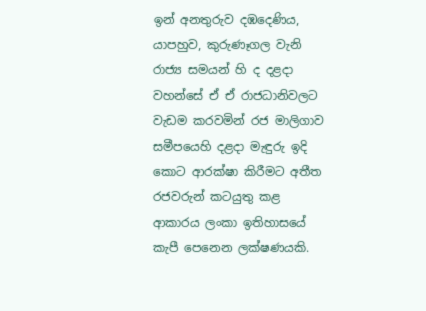ඉන් අනතුරුව දඹදෙණිය, යාපහුව, කුරුණෑගල වැනි රාජ්‍ය සමයන් හි ද දළදා වහන්සේ ඒ ඒ රාජධානිවලට වැඩම කරවමින් රජ මාලිගාව සමීපයෙහි දළදා මැඳුරු ඉදි කොට ආරක්ෂා කිරීමට අතීත රජවරුන් කටයුතු කළ ආකාරය ලංකා ඉතිහාසයේ කැපී පෙනෙන ලක්ෂණයකි.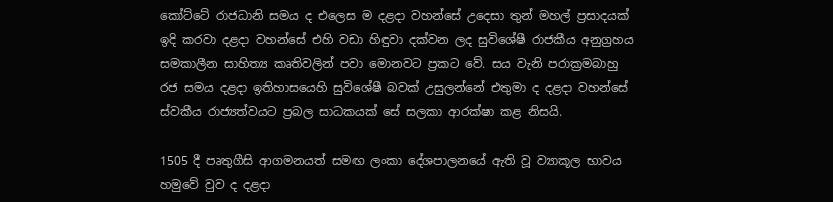කෝට්ටේ රාජධානි සමය ද එලෙස ම දළදා වහන්සේ උදෙසා තුන් මහල් ප්‍රසාදයක් ඉදි කරවා දළදා වහන්සේ එහි වඩා හිඳුවා දක්වන ලද සුවිශේෂී රාජකීය අනුග්‍රහය සමකාලීන සාහිත්‍ය කෘතිවලින් පවා මොනවට ප්‍රකට වේ. සය වැනි පරාක්‍රමබාහු රජ සමය දළදා ඉතිහාසයෙහි සුවිශේෂී බවක් උසුලන්නේ එතුමා ද දළදා වහන්සේ ස්වකීය රාජ්‍යත්වයට ප්‍රබල සාධකයක් සේ සලකා ආරක්ෂා කළ නිසයි.

1505 දී පෘතුගීසි ආගමනයත් සමඟ ලංකා දේශපාලනයේ ඇති වූ ව්‍යාකූල භාවය හමුවේ වුව ද දළදා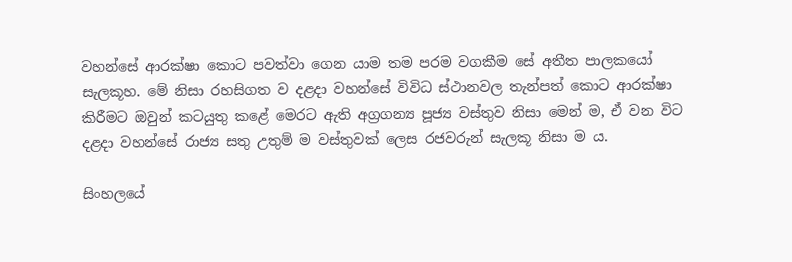වහන්සේ ආරක්ෂා කොට පවත්වා ගෙන යාම තම පරම වගකීම සේ අතීත පාලකයෝ සැලකූහ. මේ නිසා රහසිගත ව දළදා වහන්සේ විවිධ ස්ථානවල තැන්පත් කොට ආරක්ෂා කිරීමට ඔවුන් කටයුතු කළේ මෙරට ඇති අග්‍රගන්‍ය පූජ්‍ය වස්තුව නිසා මෙන් ම, ඒ වන විට දළදා වහන්සේ රාජ්‍ය සතු උතුම් ම වස්තුවක් ලෙස රජවරුන් සැලකූ නිසා ම ය.

සිංහලයේ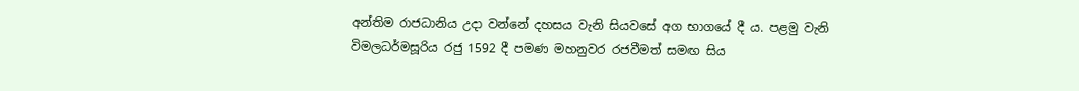අන්තිම රාජධානිය උදා වන්නේ දහසය වැනි සියවසේ අග භාගයේ දී ය. පළමු වැනි විමලධර්මසූරිය රජු 1592 දී පමණ මහනුවර රජවීමත් සමඟ සිය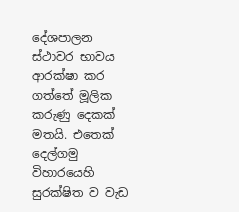දේශපාලන ස්ථාවර භාවය ආරක්ෂා කර ගත්තේ මූලික කරුණු දෙකක් මතයි. එතෙක් දෙල්ගමු විහාරයෙහි සුරක්ෂිත ව වැඩ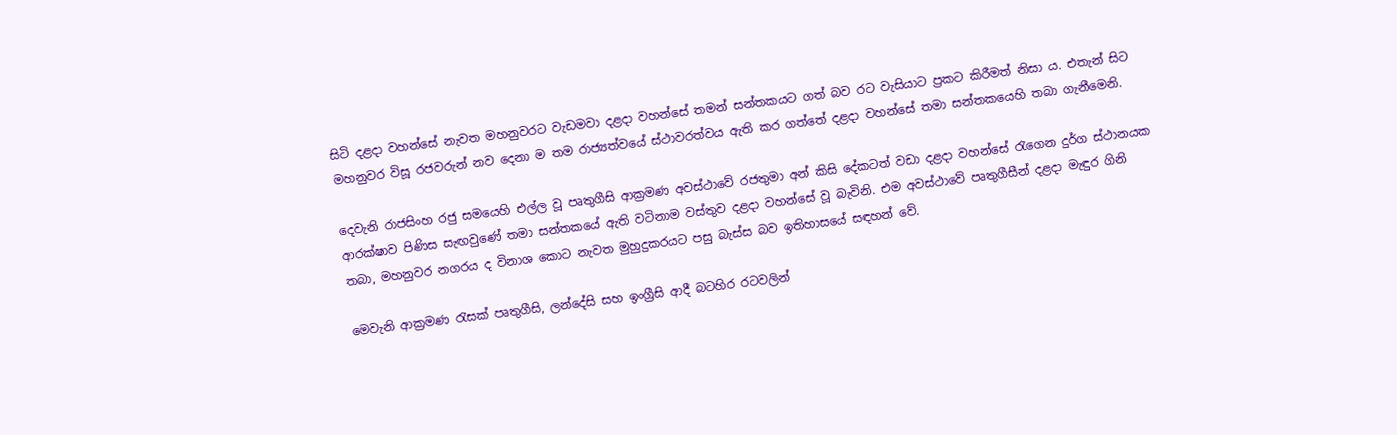සිටි දළදා වහන්සේ නැවත මහනුවරට වැඩමවා දළදා වහන්සේ තමන් සන්තකයට ගත් බව රට වැසියාට ප්‍රකට කිරීමත් නිසා ය. එතැන් සිට මහනුවර විසූ රජවරුන් නව දෙනා ම තම රාජ්‍යත්වයේ ස්ථාවරත්වය ඇති කර ගත්තේ දළදා වහන්සේ තමා සන්තකයෙහි තබා ගැනීමෙනි.

දෙවැනි රාජසිංහ රජු සමයෙහි එල්ල වූ පෘතුගීසි ආක්‍රමණ අවස්ථාවේ රජතුමා අන් කිසි දේකටත් වඩා දළදා වහන්සේ රැගෙන දුර්ග ස්ථානයක ආරක්ෂාව පිණිස සැඟවුණේ තමා සන්තකයේ ඇති වටිනාම වස්තුව දළදා වහන්සේ වූ බැවිනි. එම අවස්ථාවේ පෘතුගීසීන් දළදා මැඳුර ගිනි තබා, මහනුවර නගරය ද විනාශ කොට නැවත මුහුදුකරයට පසු බැස්ස බව ඉතිහාසයේ සඳහන් වේ.

මෙවැනි ආක්‍රමණ රැසක් පෘතුගීසි, ලන්දේසි සහ ඉංග්‍රීසි ආදී බටහිර රටවලින්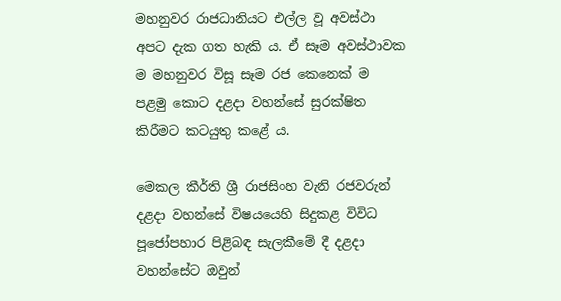මහනුවර රාජධානියට එල්ල වූ අවස්ථා අපට දැක ගත හැකි ය. ඒ සෑම අවස්ථාවක ම මහනුවර විසූ සෑම රජ කෙනෙක් ම පළමු කොට දළදා වහන්සේ සුරක්ෂිත කිරීමට කටයුතු කළේ ය.

මෙකල කීර්ති ශ්‍රී රාජසිංහ වැනි රජවරුන් දළදා වහන්සේ විෂයයෙහි සිදුකළ විවිධ පූජෝපහාර පිළිබඳ සැලකීමේ දී දළදා වහන්සේට ඔවුන්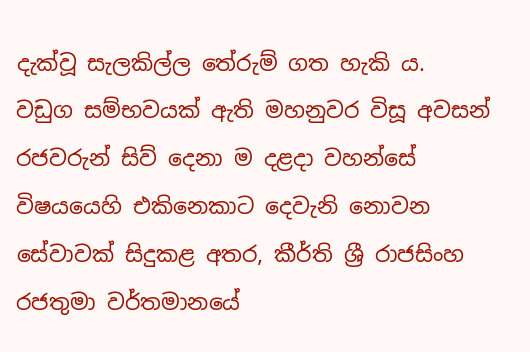දැක්වූ සැලකිල්ල තේරුම් ගත හැකි ය. වඩුග සම්භවයක් ඇති මහනුවර විසූ අවසන් රජවරුන් සිව් දෙනා ම දළදා වහන්සේ විෂයයෙහි එකිනෙකාට දෙවැනි නොවන සේවාවක් සිදුකළ අතර, කීර්ති ශ්‍රී රාජසිංහ රජතුමා වර්තමානයේ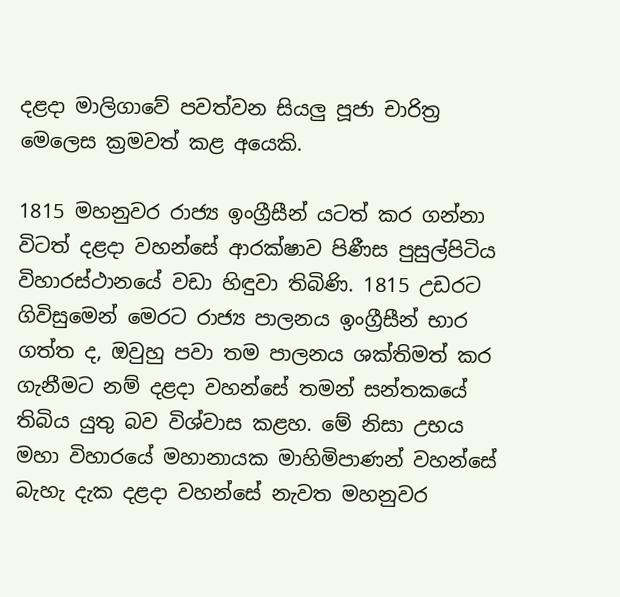දළදා මාලිගාවේ පවත්වන සියලු පූජා චාරිත්‍ර මෙලෙස ක්‍රමවත් කළ අයෙකි.

1815 මහනුවර රාජ්‍ය ඉංග්‍රීසීන් යටත් කර ගන්නා විටත් දළදා වහන්සේ ආරක්ෂාව පිණීස පුසුල්පිටිය විහාරස්ථානයේ වඩා හිඳුවා තිබිණි. 1815 උඩරට ගිවිසුමෙන් මෙරට රාජ්‍ය පාලනය ඉංග්‍රීසීන් භාර ගත්ත ද, ඔවුහු පවා තම පාලනය ශක්තිමත් කර ගැනීමට නම් දළදා වහන්සේ තමන් සන්තකයේ තිබිය යුතු බව විශ්වාස කළහ. මේ නිසා උභය මහා විහාරයේ මහානායක මාහිමිපාණන් වහන්සේ බැහැ දැක දළදා වහන්සේ නැවත මහනුවර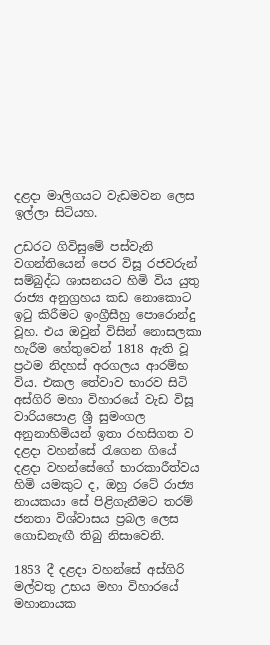දළදා මාලිගයට වැඩමවන ලෙස ඉල්ලා සිටියහ.

උඩරට ගිවිසුමේ පස්‌වැනි වගන්තියෙන් පෙර විසූ රජවරුන් සම්බුද්ධ ශාසනයට හිමි විය යුතු රාජ්‍ය අනුග්‍රහය කඩ නොකොට ඉටු කිරීමට ඉංග්‍රීසීහු පොරොන්දු වූහ. එය ඔවුන් විසින් නොසලකා හැරීම හේතුවෙන් 1818 ඇති වූ ප්‍රථම නිදහස් අරගලය ආරම්භ විය. එකල තේවාව භාරව සිටි අස්ගිරි මහා විහාරයේ වැඩ විසූ වාරියපොළ ශ්‍රී සුමංගල අනුනාහිමියන් ඉතා රහසිගත ව දළදා වහන්සේ රැගෙන ගියේ දළදා වහන්සේගේ භාරකාරීත්වය හිමි යමකුට ද, ඔහු රටේ රාජ්‍ය නායකයා සේ පිළිගැනීමට තරම් ජනතා විශ්වාසය ප්‍රබල ලෙස ගොඩනැඟී තිබු නිසාවෙනි.

1853 දී දළදා වහන්සේ අස්ගිරි මල්වතු උභය මහා විහාරයේ මහානායක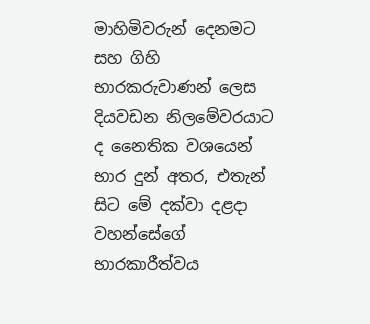මාහිමිවරුන් දෙනමට සහ ගිහි භාරකරුවාණන් ලෙස දියවඩන නිලමේවරයාට ද නෛතික වශයෙන් භාර දුන් අතර, එතැන් සිට මේ දක්වා දළදා වහන්සේගේ භාරකාරීත්වය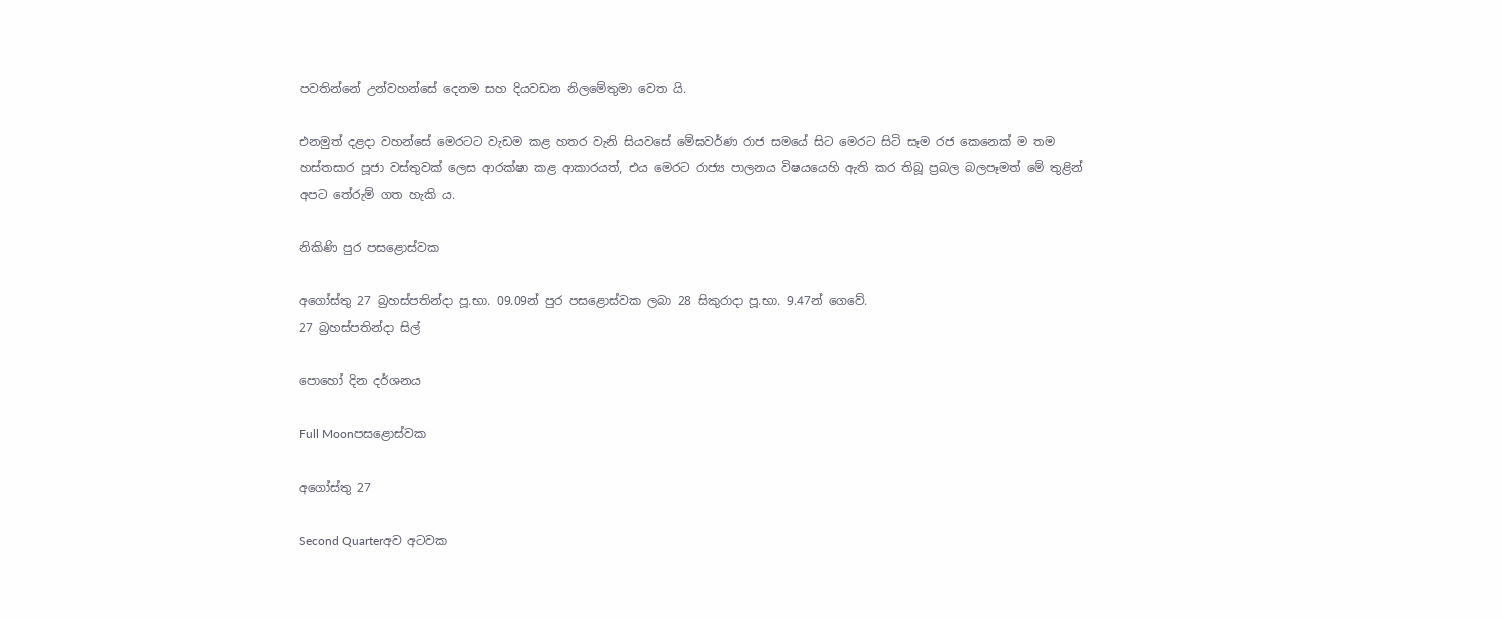පවතින්නේ උන්වහන්සේ දෙනම සහ දියවඩන නිලමේතුමා වෙත යි.

එනමුත් දළදා වහන්සේ මෙරටට වැඩම කළ හතර වැනි සියවසේ මේඝවර්ණ රාජ සමයේ සිට මෙරට සිටි සෑම රජ කෙනෙක් ම තම හස්තසාර පූජා වස්තුවක් ලෙස ආරක්ෂා කළ ආකාරයත්, එය මෙරට රාජ්‍ය පාලනය විෂයයෙහි ඇති කර තිබූ ප්‍රබල බලපෑමත් මේ තුළින් අපට තේරුම් ගත හැකි ය.

නිකිණි පුර පසළොස්වක

අගෝස්තු 27 බ්‍රහස්පතින්දා පූ.භා. 09.09න් පුර පසළොස්වක ලබා 28 සිකුරාදා පූ.භා. 9.47න් ගෙවේ.
27 බ්‍රහස්පතින්දා සිල්

පොහෝ දින දර්ශනය

Full Moonපසළොස්වක

අගෝස්තු 27

Second Quarterඅව අටවක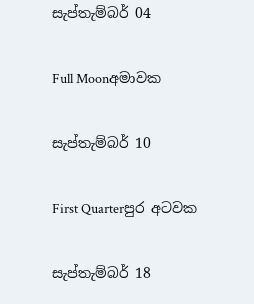සැප්තැම්බර් 04

Full Moonඅමාවක

සැප්තැම්බර් 10

First Quarterපුර අටවක

සැප්තැම්බර් 18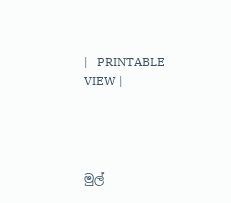|   PRINTABLE VIEW |




මුල්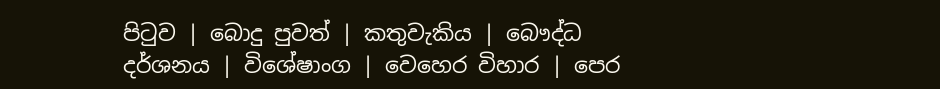පිටුව | බොදු පුවත් | කතුවැකිය | බෞද්ධ දර්ශනය | විශේෂාංග | වෙහෙර විහාර | පෙර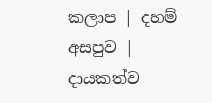කලාප | දහම් අසපුව | දායකත්ව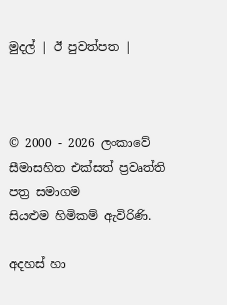මුදල් | ඊ පුවත්පත |



© 2000 - 2026 ලංකාවේ සීමාසහිත එක්සත් ප්‍රවෘත්ති පත්‍ර සමාගම
සියළුම හිමිකම් ඇවිරිණි.

අදහස් හා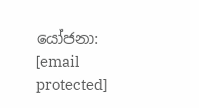යෝජනා: [email protected]